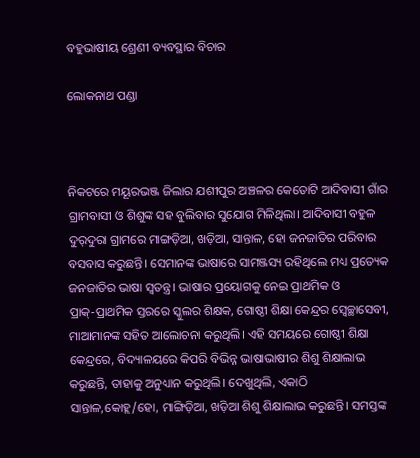ବହୁଭାଷୀୟ ଶ୍ରେଣୀ ବ୍ୟବସ୍ଥାର ବିଚାର

ଲୋକନାଥ ପଣ୍ଡା



ନିକଟରେ ମୟୂରଭଞ୍ଜ ଜିଲାର ଯଶୀପୁର ଅଞ୍ଚଳର କେତୋଟି ଆଦିବାସୀ ଗାଁର ଗ୍ରାମବାସୀ ଓ ଶିଶୁଙ୍କ ସହ ବୁଲିବାର ସୁଯୋଗ ମିଳିଥିଲା। ଆଦିବାସୀ ବହୁଳ ଦୁର୍‌ଦୁରା ଗ୍ରାମରେ ମାଙ୍ଗଡ଼ିଆ, ଖଡ଼ିଆ, ସାନ୍ତାଳ, ହୋ ଜନଜାତିର ପରିବାର ବସବାସ କରୁଛନ୍ତି। ସେମାନଙ୍କ ଭାଷାରେ ସାମଞ୍ଜସ୍ୟ ରହିଥିଲେ ମଧ୍ୟ ପ୍ରତ୍ୟେକ ଜନଜାତିର ଭାଷା ସ୍ବତନ୍ତ୍ର। ଭାଷାର ପ୍ରୟୋଗକୁ ନେଇ ପ୍ରାଥମିକ ଓ ପ୍ରାକ୍‌-ପ୍ରାଥମିକ ସ୍ତରରେ ସ୍କୁଲର ଶିକ୍ଷକ, ଗୋଷ୍ଠୀ ଶିକ୍ଷା କେନ୍ଦ୍ରର ସ୍ବେଚ୍ଛାସେବୀ, ମାଆମାନଙ୍କ ସହିତ ଆଲୋଚନା କରୁଥିଲି। ଏହି ସମୟରେ ଗୋଷ୍ଠୀ ଶିକ୍ଷା କେନ୍ଦ୍ରରେ, ବିଦ୍ୟାଳୟରେ କିପରି ବିଭିନ୍ନ ଭାଷାଭାଷୀର ଶିଶୁ ଶିକ୍ଷାଲାଭ କରୁଛନ୍ତି, ତାହାକୁ ଅନୁଧ୍ୟାନ କରୁଥିଲି। ଦେଖୁଥିଲି, ଏକାଠି ସାନ୍ତାଳ,କୋହ୍ଲ/ହୋ, ମାଙ୍ଗିଡ଼ିଆ, ଖଡ଼ିଆ ଶିଶୁ ଶିକ୍ଷାଲାଭ କରୁଛନ୍ତି। ସମସ୍ତଙ୍କ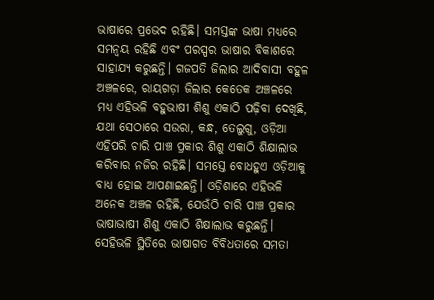ଭାଷାରେ ପ୍ରଭେଦ ରହିଛି। ସମସ୍ତଙ୍କ ଭାଷା ମଧ୍ୟରେ ସମନ୍ବୟ ରହିଛି ଏବଂ ପରସ୍ପର ଭାଷାର ବିକାଶରେ ସାହାଯ୍ୟ କରୁଛନ୍ତି। ଗଜପତି ଜିଲାର ଆଦିବାସୀ ବହୁଳ ଅଞ୍ଚଳରେ, ରାୟଗଡ଼ା ଜିଲାର କେତେକ ଅଞ୍ଚଳରେ ମଧ୍ୟ ଏହିଭଳି ବହୁଭାଷୀ ଶିଶୁ ଏକାଠି ପଢ଼ିବା ଦେଖିଛି, ଯଥା ସେଠାରେ ସଉରା, କନ୍ଧ, ତେଲୁଗୁ, ଓଡ଼ିଆ ଏହିପରି ଚାରି ପାଞ୍ଚ ପ୍ରକାର ଶିଶୁ ଏକାଠି ଶିକ୍ଷାଲାଭ କରିବାର ନଜିର ରହିଛି। ସମସ୍ତେ ବୋଧହୁଏ ଓଡ଼ିଆକୁ ବାଧ୍ୟ ହୋଇ ଆପଣାଇଛନ୍ତି। ଓଡ଼ିଶାରେ ଏହିଭଳି ଅନେକ ଅଞ୍ଚଳ ରହିଛି, ଯେଉଁଠି ଚାରି ପାଞ୍ଚ ପ୍ରକାର ଭାଷାଭାଷୀ ଶିଶୁ ଏକାଠି ଶିକ୍ଷାଲାଭ କରୁଛନ୍ତି। ସେହିଭଳି ସ୍ଥିତିରେ ଭାଷାଗତ ବିବିଧତାରେ ସମତା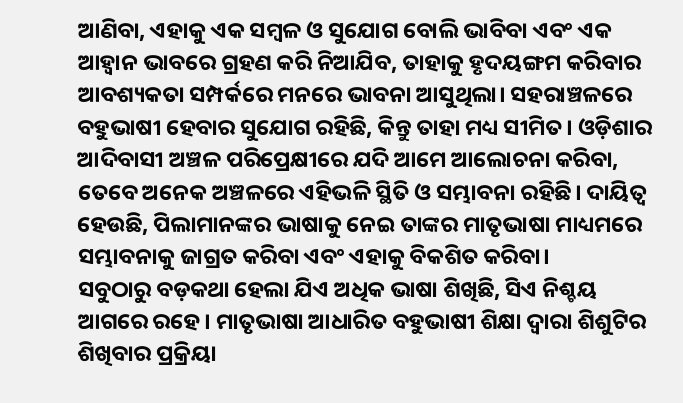ଆଣିବା, ଏହାକୁ ଏକ ସମ୍ବଳ ଓ ସୁଯୋଗ ବୋଲି ଭାବିବା ଏବଂ ଏକ ଆହ୍ବାନ ଭାବରେ ଗ୍ରହଣ କରି ନିଆଯିବ, ତାହାକୁ ହୃଦୟଙ୍ଗମ କରିବାର ଆବଶ୍ୟକତା ସମ୍ପର୍କରେ ମନରେ ଭାବନା ଆସୁଥିଲା। ସହରାଞ୍ଚଳରେ ବହୁଭାଷୀ ହେବାର ସୁଯୋଗ ରହିଛି, କିନ୍ତୁ ତାହା ମଧ୍ୟ ସୀମିତ। ଓଡ଼ିଶାର ଆଦିବାସୀ ଅଞ୍ଚଳ ପରିପ୍ରେକ୍ଷୀରେ ଯଦି ଆମେ ଆଲୋଚନା କରିବା, ତେବେ ଅନେକ ଅଞ୍ଚଳରେ ଏହିଭଳି ସ୍ଥିତି ଓ ସମ୍ଭାବନା ରହିଛି। ଦାୟିତ୍ୱ ହେଉଛି, ପିଲାମାନଙ୍କର ଭାଷାକୁ ନେଇ ତାଙ୍କର ମାତୃଭାଷା ମାଧ୍ୟମରେ ସମ୍ଭାବନାକୁ ଜାଗ୍ରତ କରିବା ଏବଂ ଏହାକୁ ବିକଶିତ କରିବା।
ସବୁଠାରୁ ବଡ଼କଥା ହେଲା ଯିଏ ଅଧିକ ଭାଷା ଶିଖିଛି, ସିଏ ନିଶ୍ଚୟ ଆଗରେ ରହେ। ମାତୃଭାଷା ଆଧାରିତ ବହୁଭାଷୀ ଶିକ୍ଷା ଦ୍ୱାରା ଶିଶୁଟିର ଶିଖିବାର ପ୍ରକ୍ରିୟା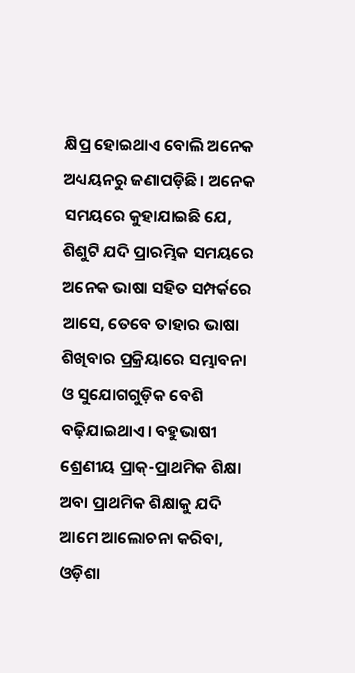କ୍ଷିପ୍ର ହୋଇଥାଏ ବୋଲି ଅନେକ ଅଧ୍ୟୟନରୁ ଜଣାପଡ଼ିଛି। ଅନେକ ସମୟରେ କୁହାଯାଇଛି ଯେ, ଶିଶୁଟି ଯଦି ପ୍ରାରମ୍ଭିକ ସମୟରେ ଅନେକ ଭାଷା ସହିତ ସମ୍ପର୍କରେ ଆସେ, ତେବେ ତାହାର ଭାଷା ଶିଖିବାର ପ୍ରକ୍ରିୟାରେ ସମ୍ଭାବନା ଓ ସୁଯୋଗଗୁଡ଼ିକ ବେଶି ବଢ଼ିଯାଇଥାଏ। ବହୁଭାଷୀ ଶ୍ରେଣୀୟ ପ୍ରାକ୍‌-ପ୍ରାଥମିକ ଶିକ୍ଷା ଅବା ପ୍ରାଥମିକ ଶିକ୍ଷାକୁ ଯଦି ଆମେ ଆଲୋଚନା କରିବା, ଓଡ଼ିଶା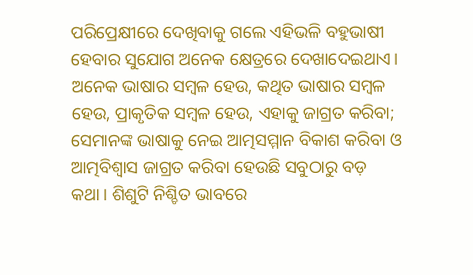ପରିପ୍ରେକ୍ଷୀରେ ଦେଖିବାକୁ ଗଲେ ଏହିଭଳି ବହୁଭାଷୀ ହେବାର ସୁଯୋଗ ଅନେକ କ୍ଷେତ୍ରରେ ଦେଖାଦେଇଥାଏ। ଅନେକ ଭାଷାର ସମ୍ବଳ ହେଉ, କଥିତ ଭାଷାର ସମ୍ବଳ ହେଉ, ପ୍ରାକୃତିକ ସମ୍ବଳ ହେଉ, ଏହାକୁ ଜାଗ୍ରତ କରିବା; ସେମାନଙ୍କ ଭାଷାକୁ ନେଇ ଆତ୍ମସମ୍ମାନ ବିକାଶ କରିବା ଓ ଆତ୍ମବିଶ୍ୱାସ ଜାଗ୍ରତ କରିବା ହେଉଛି ସବୁଠାରୁ ବଡ଼ କଥା। ଶିଶୁଟି ନିଶ୍ଚିତ ଭାବରେ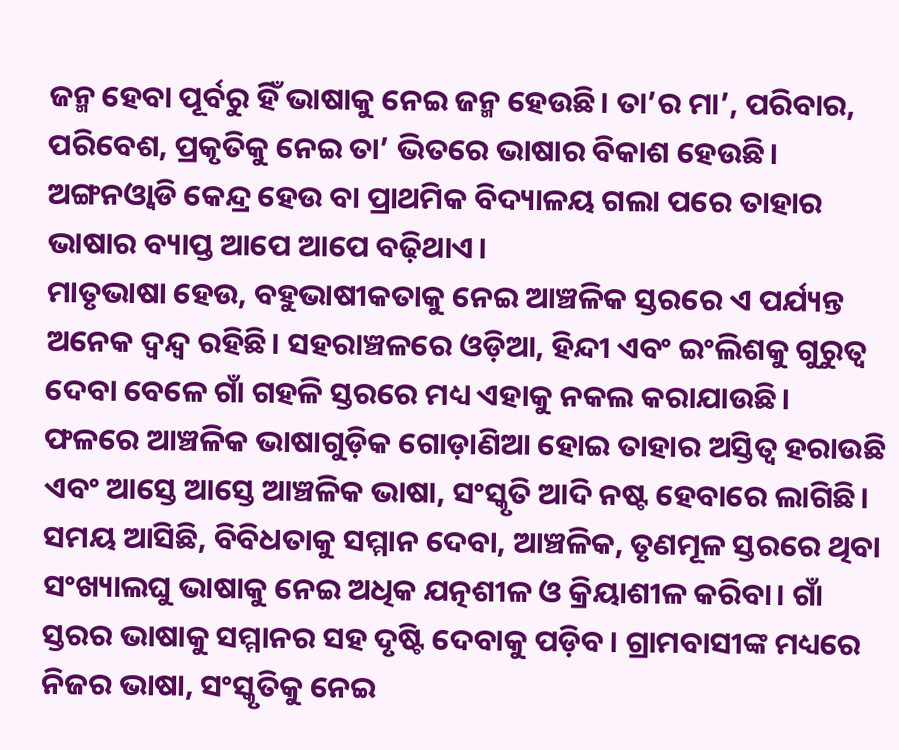ଜନ୍ମ ହେବା ପୂର୍ବରୁ ହିଁ ଭାଷାକୁ ନେଇ ଜନ୍ମ ହେଉଛି। ତା’ର ମା’, ପରିବାର, ପରିବେଶ, ପ୍ରକୃତିକୁ ନେଇ ତା’ ଭିତରେ ଭାଷାର ବିକାଶ ହେଉଛି। ଅଙ୍ଗନଓ୍ବାଡି କେନ୍ଦ୍ର ହେଉ ବା ପ୍ରାଥମିକ ବିଦ୍ୟାଳୟ ଗଲା ପରେ ତାହାର ଭାଷାର ବ୍ୟାପ୍ତ ଆପେ ଆପେ ବଢ଼ିଥାଏ।
ମାତୃଭାଷା ହେଉ, ବହୁଭାଷୀକତାକୁ ନେଇ ଆଞ୍ଚଳିକ ସ୍ତରରେ ଏ ପର୍ଯ୍ୟନ୍ତ ଅନେକ ଦ୍ୱନ୍ଦ୍ୱ ରହିଛି। ସହରାଞ୍ଚଳରେ ଓଡ଼ିଆ, ହିନ୍ଦୀ ଏବଂ ଇଂଲିଶକୁ ଗୁରୁତ୍ୱ ଦେବା ବେଳେ ଗାଁ ଗହଳି ସ୍ତରରେ ମଧ୍ୟ ଏହାକୁ ନକଲ କରାଯାଉଛି। ଫଳରେ ଆଞ୍ଚଳିକ ଭାଷାଗୁଡ଼ିକ ଗୋଡ଼ାଣିଆ ହୋଇ ତାହାର ଅସ୍ତିତ୍ୱ ହରାଉଛି ଏବଂ ଆସ୍ତେ ଆସ୍ତେ ଆଞ୍ଚଳିକ ଭାଷା, ସଂସ୍କୃତି ଆଦି ନଷ୍ଟ ହେବାରେ ଲାଗିଛି। ସମୟ ଆସିଛି, ବିବିଧତାକୁ ସମ୍ମାନ ଦେବା, ଆଞ୍ଚଳିକ, ତୃଣମୂଳ ସ୍ତରରେ ଥିବା ସଂଖ୍ୟାଲଘୁ ଭାଷାକୁ ନେଇ ଅଧିକ ଯତ୍ନଶୀଳ ଓ କ୍ରିୟାଶୀଳ କରିବା। ଗାଁ ସ୍ତରର ଭାଷାକୁ ସମ୍ମାନର ସହ ଦୃଷ୍ଟି ଦେବାକୁ ପଡ଼ିବ। ଗ୍ରାମବାସୀଙ୍କ ମଧ୍ୟରେ ନିଜର ଭାଷା, ସଂସ୍କୃତିକୁ ନେଇ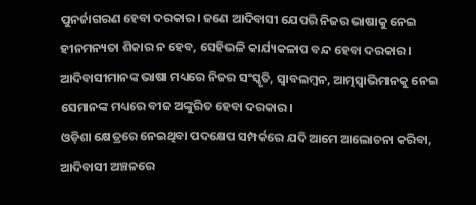ପୁନର୍ଜାଗରଣ ହେବା ଦରକାର। ଜଣେ ଆଦିବାସୀ ଯେପରି ନିଜର ଭାଷାକୁ ନେଇ ହୀନମନ୍ୟତା ଶିକାର ନ ହେବ, ସେହିଭଳି କାର୍ଯ୍ୟକଳାପ ବନ୍ଦ ହେବା ଦରକାର। ଆଦିବାସୀମାନଙ୍କ ଭାଷା ମଧ୍ୟରେ ନିଜର ସଂସ୍କୃତି, ସ୍ବାବଲମ୍ବନ, ଆତ୍ମସ୍ବାଭିମାନକୁ ନେଇ ସେମାନଙ୍କ ମଧ୍ୟରେ ବୀଜ ଅଙ୍କୁରିତ ହେବା ଦରକାର।
ଓଡ଼ିଶା କ୍ଷେତ୍ରରେ ନେଇଥିବା ପଦକ୍ଷେପ ସମ୍ପର୍କରେ ଯଦି ଆମେ ଆଲୋଚନା କରିବା, ଆଦିବାସୀ ଅଞ୍ଚଳରେ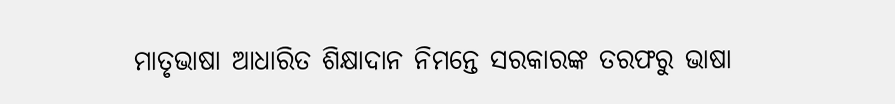ମାତୃଭାଷା ଆଧାରିତ ଶିକ୍ଷାଦାନ ନିମନ୍ତେ ସରକାରଙ୍କ ତରଫରୁ ଭାଷା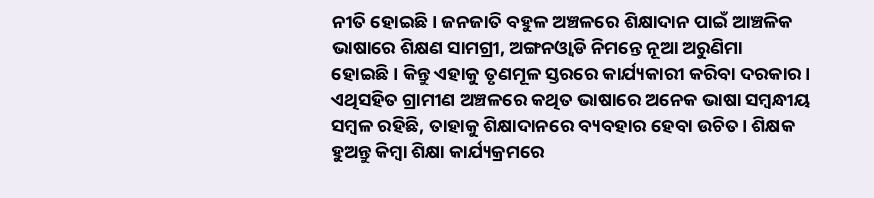ନୀତି ହୋଇଛି। ଜନଜାତି ବହୁଳ ଅଞ୍ଚଳରେ ଶିକ୍ଷାଦାନ ପାଇଁ ଆଞ୍ଚଳିକ ଭାଷାରେ ଶିକ୍ଷଣ ସାମଗ୍ରୀ, ଅଙ୍ଗନଓ୍ବାଡି ନିମନ୍ତେ ନୂଆ ଅରୁଣିମା ହୋଇଛି। କିନ୍ତୁ ଏହାକୁ ତୃଣମୂଳ ସ୍ତରରେ କାର୍ଯ୍ୟକାରୀ କରିବା ଦରକାର। ଏଥିସହିତ ଗ୍ରାମୀଣ ଅଞ୍ଚଳରେ କଥିତ ଭାଷାରେ ଅନେକ ଭାଷା ସମ୍ବନ୍ଧୀୟ ସମ୍ବଳ ରହିଛି, ତାହାକୁ ଶିକ୍ଷାଦାନରେ ବ୍ୟବହାର ହେବା ଉଚିତ। ଶିକ୍ଷକ ହୁଅନ୍ତୁ କିମ୍ବା ଶିକ୍ଷା କାର୍ଯ୍ୟକ୍ରମରେ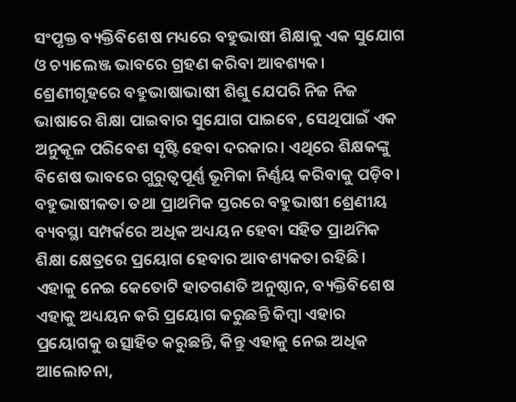ସଂପୃକ୍ତ ବ୍ୟକ୍ତିବିଶେଷ ମଧ୍ୟରେ ବହୁଭାଷୀ ଶିକ୍ଷାକୁ ଏକ ସୁଯୋଗ ଓ ଚ୍ୟାଲେଞ୍ଜ ଭାବରେ ଗ୍ରହଣ କରିବା ଆବଶ୍ୟକ। ଶ୍ରେଣୀଗୃହରେ ବହୁଭାଷାଭାଷୀ ଶିଶୁ ଯେପରି ନିଜ ନିଜ ଭାଷାରେ ଶିକ୍ଷା ପାଇବାର ସୁଯୋଗ ପାଇବେ, ସେଥିପାଇଁ ଏକ ଅନୁକୂଳ ପରିବେଶ ସୃଷ୍ଟି ହେବା ଦରକାର। ଏଥିରେ ଶିକ୍ଷକଙ୍କୁ ବିଶେଷ ଭାବରେ ଗୁରୁତ୍ୱପୂର୍ଣ୍ଣ ଭୂମିକା ନିର୍ଣ୍ଣୟ କରିବାକୁ ପଡ଼ିବ।
ବହୁଭାଷୀକତା ତଥା ପ୍ରାଥମିକ ସ୍ତରରେ ବହୁଭାଷୀ ଶ୍ରେଣୀୟ ବ୍ୟବସ୍ଥା ସମ୍ପର୍କରେ ଅଧିକ ଅଧ୍ୟୟନ ହେବା ସହିତ ପ୍ରାଥମିକ ଶିକ୍ଷା କ୍ଷେତ୍ରରେ ପ୍ରୟୋଗ ହେବାର ଆବଶ୍ୟକତା ରହିଛି। ଏହାକୁ ନେଇ କେତୋଟି ହାତଗଣତି ଅନୁଷ୍ଠାନ, ବ୍ୟକ୍ତିବିଶେଷ ଏହାକୁ ଅଧ୍ୟୟନ କରି ପ୍ରୟୋଗ କରୁଛନ୍ତି କିମ୍ବା ଏହାର ପ୍ରୟୋଗକୁ ଉତ୍ସାହିତ କରୁଛନ୍ତି, କିନ୍ତୁ ଏହାକୁ ନେଇ ଅଧିକ ଆଲୋଚନା,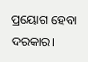ପ୍ରୟୋଗ ହେବା ଦରକାର।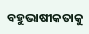ବହୁଭାଷୀକତାକୁ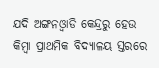ଯଦି ଅଙ୍ଗନଓ୍ବାଡି କେନ୍ଦ୍ରରୁ ହେଉ କିମ୍ବା ପ୍ରାଥମିକ ବିଦ୍ୟାଳୟ ସ୍ତରରେ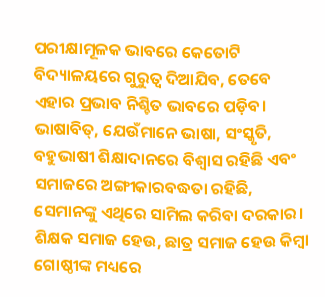ପରୀକ୍ଷାମୂଳକ ଭାବରେ କେତୋଟି ବିଦ୍ୟାଳୟରେ ଗୁରୁତ୍ୱ ଦିଆଯିବ, ତେବେ ଏହାର ପ୍ରଭାବ ନିଶ୍ଚିତ ଭାବରେ ପଡ଼ିବ। ଭାଷାବିତ୍‌, ଯେଉଁମାନେ ଭାଷା, ସଂସ୍କୃତି, ବହୁଭାଷୀ ଶିକ୍ଷାଦାନରେ ବିଶ୍ୱାସ ରହିଛି ଏବଂ ସମାଜରେ ଅଙ୍ଗୀକାରବଦ୍ଧତା ରହିଛି, ସେମାନଙ୍କୁ ଏଥିରେ ସାମିଲ କରିବା ଦରକାର। ଶିକ୍ଷକ ସମାଜ ହେଉ, ଛାତ୍ର ସମାଜ ହେଉ କିମ୍ବା ଗୋଷ୍ଠୀଙ୍କ ମଧ୍ୟରେ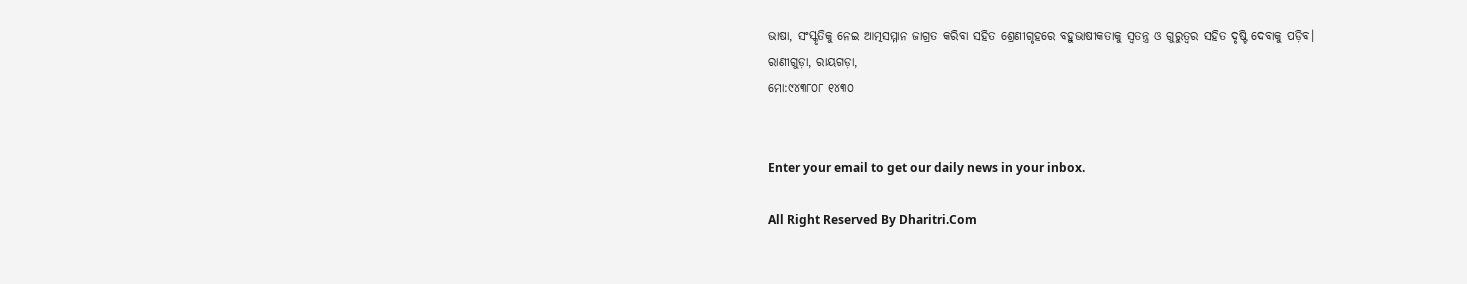ଭାଷା, ସଂସ୍କୃତିକୁ ନେଇ ଆତ୍ମସମ୍ମାନ ଜାଗ୍ରତ କରିବା ସହିତ ଶ୍ରେଣୀଗୃହରେ ବହୁଭାଷୀକତାକୁ ସ୍ବତନ୍ତ୍ର ଓ ଗୁରୁତ୍ୱର ସହିତ ଦୃଷ୍ଟି ଦେବାକୁ ପଡ଼ିବ।
ରାଣୀଗୁଡ଼ା, ରାୟଗଡ଼ା,
ମୋ:୯୪୩୮୦୮ ୧୪୩୦


Enter your email to get our daily news in your inbox.

All Right Reserved By Dharitri.Com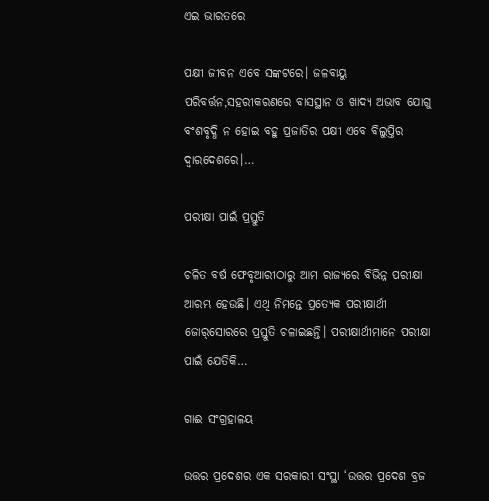ଏଇ ଭାରତରେ

ପକ୍ଷୀ ଜୀବନ ଏବେ ସଙ୍କଟରେ। ଜଳବାୟୁ ପରିବର୍ତ୍ତନ,ସହରୀକରଣରେ ବାସସ୍ଥାନ ଓ ଖାଦ୍ୟ ଅଭାବ ଯୋଗୁ ବଂଶବୃଦ୍ଧି ନ ହୋଇ ବହୁ ପ୍ରଜାତିର ପକ୍ଷୀ ଏବେ ବିଲୁପ୍ତିର ଦ୍ୱାରଦେଶରେ।…

ପରୀକ୍ଷା ପାଇଁ ପ୍ରସ୍ତୁତି

ଚଳିତ ବର୍ଷ ଫେବୃଆରୀଠାରୁ ଆମ ରାଜ୍ୟରେ ବିଭିନ୍ନ ପରୀକ୍ଷା ଆରମ୍ଭ ହେଉଛି। ଏଥି ନିମନ୍ତେ ପ୍ରତ୍ୟେକ ପରୀକ୍ଷାର୍ଥୀ ଜୋର୍‌ସୋରରେ ପ୍ରସ୍ତୁତି ଚଳାଇଛନ୍ତି। ପରୀକ୍ଷାର୍ଥୀମାନେ ପରୀକ୍ଷା ପାଇଁ ଯେତିକି…

ଗାଈ ସଂଗ୍ରହାଳୟ

ଉତ୍ତର ପ୍ରଦେଶର ଏକ ସରକାରୀ ସଂସ୍ଥା ‘ଉତ୍ତର ପ୍ରଦେଶ ବ୍ରଜ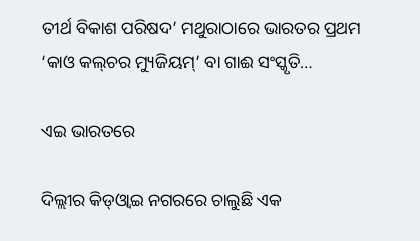ତୀର୍ଥ ବିକାଶ ପରିଷଦ’ ମଥୁରାଠାରେ ଭାରତର ପ୍ରଥମ ‘କାଓ କଲ୍‌ଚର ମ୍ୟୁଜିୟମ୍‌’ ବା ଗାଈ ସଂସ୍କୃତି…

ଏଇ ଭାରତରେ

ଦିଲ୍ଲୀର କିଡ୍‌ଓ୍ବାଇ ନଗରରେ ଚାଲୁଛି ଏକ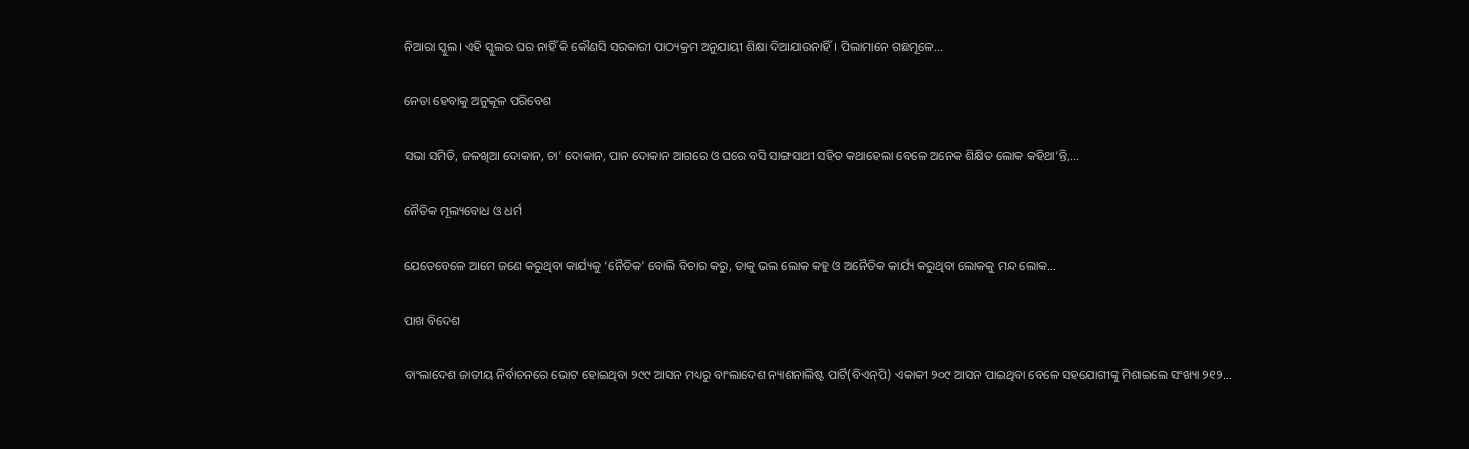ନିଆରା ସ୍କୁଲ। ଏହି ସ୍କୁଲର ଘର ନାହିଁ କି କୌଣସି ସରକାରୀ ପାଠ୍ୟକ୍ରମ ଅନୁଯାୟୀ ଶିକ୍ଷା ଦିଆଯାଉନାହିଁ। ପିଲାମାନେ ଗଛମୂଳେ…

ନେତା ହେବାକୁ ଅନୁକୂଳ ପରିବେଶ

ସଭା ସମିତି, ଜଳଖିଆ ଦୋକାନ, ଚା’ ଦୋକାନ, ପାନ ଦୋକାନ ଆଗରେ ଓ ଘରେ ବସି ସାଙ୍ଗସାଥୀ ସହିତ କଥାହେଲା ବେଳେ ଅନେକ ଶିକ୍ଷିତ ଲୋକ କହିଥା’ନ୍ତି,…

ନୈତିକ ମୂଲ୍ୟବୋଧ ଓ ଧର୍ମ

ଯେତେବେଳେ ଆମେ ଜଣେ କରୁଥିବା କାର୍ଯ୍ୟକୁ ‘ନୈତିକ’ ବୋଲି ବିଚାର କରୁ, ତାକୁ ଭଲ ଲୋକ କହୁ ଓ ଅନୈତିକ କାର୍ଯ୍ୟ କରୁଥିବା ଲୋକକୁ ମନ୍ଦ ଲୋକ…

ପାଖ ବିଦେଶ

ବାଂଲାଦେଶ ଜାତୀୟ ନିର୍ବାଚନରେ ଭୋଟ ହୋଇଥିବା ୨୯୯ ଆସନ ମଧ୍ୟରୁ ବାଂଲାଦେଶ ନ୍ୟାଶନାଲିଷ୍ଟ ପାର୍ଟି(ବିଏନ୍‌ପି) ଏକାକୀ ୨୦୯ ଆସନ ପାଇଥିବା ବେଳେ ସହଯୋଗୀଙ୍କୁ ମିଶାଇଲେ ସଂଖ୍ୟା ୨୧୨…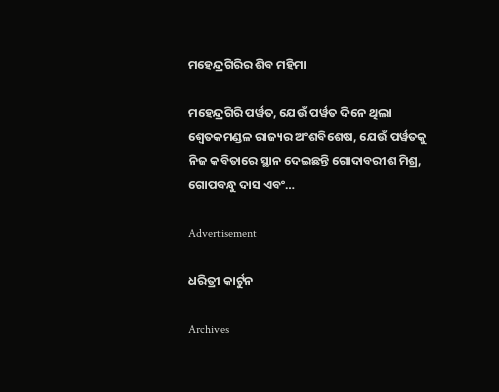ମହେନ୍ଦ୍ରଗିରିର ଶିବ ମହିମା

ମହେନ୍ଦ୍ରଗିରି ପର୍ୱତ, ଯେଉଁ ପର୍ୱତ ଦିନେ ଥିଲା ଶ୍ୱେତକମଣ୍ଡଳ ରାଜ୍ୟର ଅଂଶବିଶେଷ, ଯେଉଁ ପର୍ୱତକୁ ନିଜ କବିତାରେ ସ୍ଥାନ ଦେଇଛନ୍ତି ଗୋଦାବରୀଶ ମିଶ୍ର, ଗୋପବନ୍ଧୁ ଦାସ ଏବଂ…

Advertisement

ଧରିତ୍ରୀ କାର୍ଟୁନ

Archives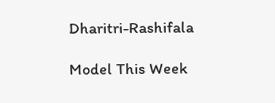Dharitri-Rashifala

Model This Week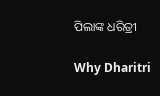ପିଲାଙ୍କ ଧରିତ୍ରୀ

Why Dharitri